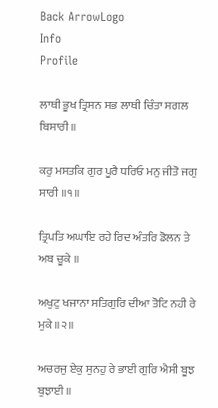Back ArrowLogo
Info
Profile

ਲਾਥੀ ਭੂਖ ਤ੍ਰਿਸਨ ਸਭ ਲਾਥੀ ਚਿੰਤਾ ਸਗਲ ਬਿਸਾਰੀ ॥

ਕਰੁ ਮਸਤਕਿ ਗੁਰ ਪੂਰੈ ਧਰਿਓ ਮਨੁ ਜੀਤੋ ਜਗੁ ਸਾਰੀ ॥੧॥

ਤ੍ਰਿਪਤਿ ਅਘਾਇ ਰਹੇ ਰਿਦ ਅੰਤਰਿ ਡੋਲਨ ਤੇ ਅਬ ਚੂਕੇ ॥

ਅਖੁਟੁ ਖਜਾਨਾ ਸਤਿਗੁਰਿ ਦੀਆ ਤੋਟਿ ਨਹੀ ਰੇ ਮੁਕੇ ॥੨॥

ਅਚਰਜੁ ਏਕੁ ਸੁਨਹੁ ਰੇ ਭਾਈ ਗੁਰਿ ਐਸੀ ਬੂਝ ਬੁਝਾਈ ॥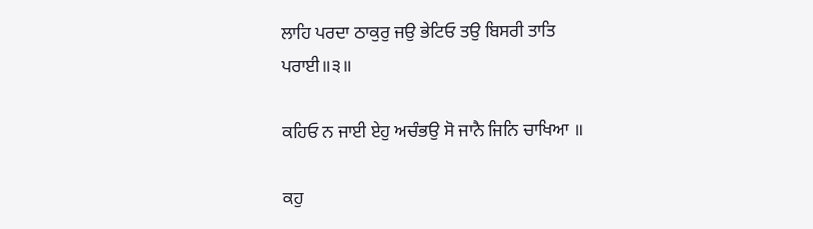ਲਾਹਿ ਪਰਦਾ ਠਾਕੁਰੁ ਜਉ ਭੇਟਿਓ ਤਉ ਬਿਸਰੀ ਤਾਤਿ ਪਰਾਈ॥੩॥

ਕਹਿਓ ਨ ਜਾਈ ਏਹੁ ਅਚੰਭਉ ਸੋ ਜਾਨੈ ਜਿਨਿ ਚਾਖਿਆ ॥

ਕਹੁ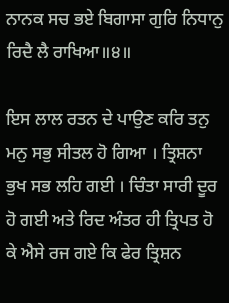ਨਾਨਕ ਸਚ ਭਏ ਬਿਗਾਸਾ ਗੁਰਿ ਨਿਧਾਨੁ ਰਿਦੈ ਲੈ ਰਾਖਿਆ॥੪॥

ਇਸ ਲਾਲ ਰਤਨ ਦੇ ਪਾਉਣ ਕਰਿ ਤਨੁ ਮਨੁ ਸਭੁ ਸੀਤਲ ਹੋ ਗਿਆ । ਤ੍ਰਿਸ਼ਨਾ ਭੁਖ ਸਭ ਲਹਿ ਗਈ । ਚਿੰਤਾ ਸਾਰੀ ਦੂਰ ਹੋ ਗਈ ਅਤੇ ਰਿਦ ਅੰਤਰ ਹੀ ਤ੍ਰਿਪਤ ਹੋ ਕੇ ਐਸੇ ਰਜ ਗਏ ਕਿ ਫੇਰ ਤ੍ਰਿਸ਼ਨ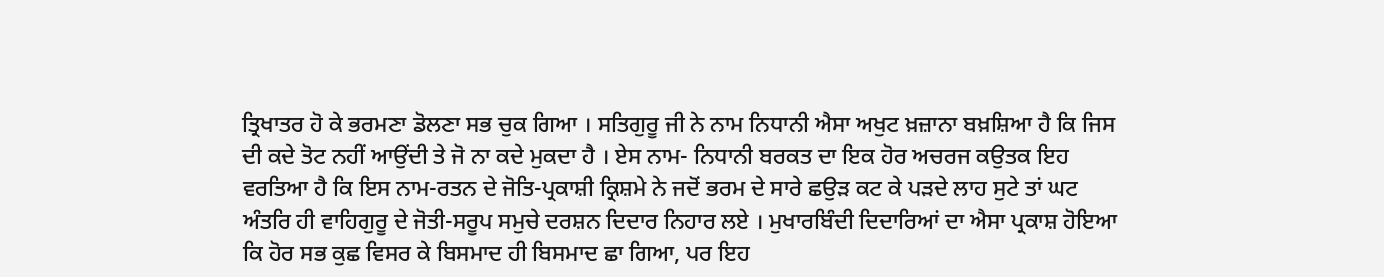ਤ੍ਰਿਖਾਤਰ ਹੋ ਕੇ ਭਰਮਣਾ ਡੋਲਣਾ ਸਭ ਚੁਕ ਗਿਆ । ਸਤਿਗੁਰੂ ਜੀ ਨੇ ਨਾਮ ਨਿਧਾਨੀ ਐਸਾ ਅਖੁਟ ਖ਼ਜ਼ਾਨਾ ਬਖ਼ਸ਼ਿਆ ਹੈ ਕਿ ਜਿਸ ਦੀ ਕਦੇ ਤੋਟ ਨਹੀਂ ਆਉਂਦੀ ਤੇ ਜੋ ਨਾ ਕਦੇ ਮੁਕਦਾ ਹੈ । ਏਸ ਨਾਮ- ਨਿਧਾਨੀ ਬਰਕਤ ਦਾ ਇਕ ਹੋਰ ਅਚਰਜ ਕਉਤਕ ਇਹ ਵਰਤਿਆ ਹੈ ਕਿ ਇਸ ਨਾਮ-ਰਤਨ ਦੇ ਜੋਤਿ-ਪ੍ਰਕਾਸ਼ੀ ਕ੍ਰਿਸ਼ਮੇ ਨੇ ਜਦੋਂ ਭਰਮ ਦੇ ਸਾਰੇ ਛਉੜ ਕਟ ਕੇ ਪੜਦੇ ਲਾਹ ਸੁਟੇ ਤਾਂ ਘਟ ਅੰਤਰਿ ਹੀ ਵਾਹਿਗੁਰੂ ਦੇ ਜੋਤੀ-ਸਰੂਪ ਸਮੁਚੇ ਦਰਸ਼ਨ ਦਿਦਾਰ ਨਿਹਾਰ ਲਏ । ਮੁਖਾਰਬਿੰਦੀ ਦਿਦਾਰਿਆਂ ਦਾ ਐਸਾ ਪ੍ਰਕਾਸ਼ ਹੋਇਆ ਕਿ ਹੋਰ ਸਭ ਕੁਛ ਵਿਸਰ ਕੇ ਬਿਸਮਾਦ ਹੀ ਬਿਸਮਾਦ ਛਾ ਗਿਆ, ਪਰ ਇਹ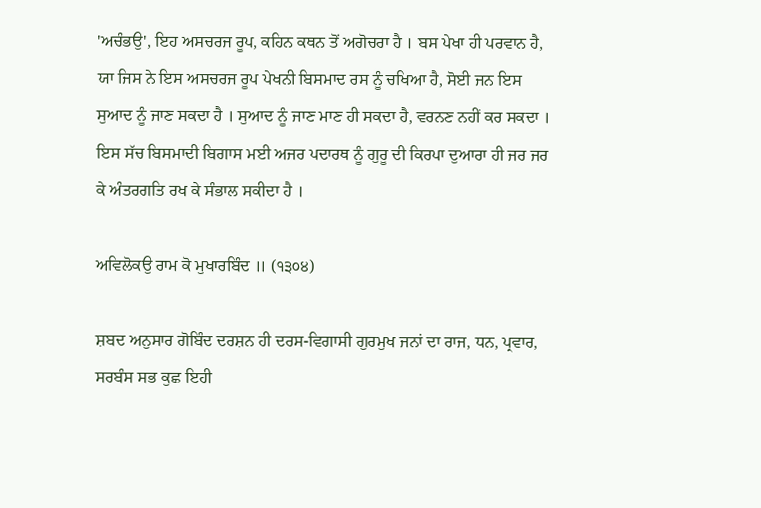'ਅਚੰਭਉ', ਇਹ ਅਸਚਰਜ ਰੂਪ, ਕਹਿਨ ਕਥਨ ਤੋਂ ਅਗੋਚਰਾ ਹੈ । ਬਸ ਪੇਖਾ ਹੀ ਪਰਵਾਨ ਹੈ, ਯਾ ਜਿਸ ਨੇ ਇਸ ਅਸਚਰਜ ਰੂਪ ਪੇਖਨੀ ਬਿਸਮਾਦ ਰਸ ਨੂੰ ਚਖਿਆ ਹੈ, ਸੋਈ ਜਨ ਇਸ ਸੁਆਦ ਨੂੰ ਜਾਣ ਸਕਦਾ ਹੈ । ਸੁਆਦ ਨੂੰ ਜਾਣ ਮਾਣ ਹੀ ਸਕਦਾ ਹੈ, ਵਰਨਣ ਨਹੀਂ ਕਰ ਸਕਦਾ । ਇਸ ਸੱਚ ਬਿਸਮਾਦੀ ਬਿਗਾਸ ਮਈ ਅਜਰ ਪਦਾਰਥ ਨੂੰ ਗੁਰੂ ਦੀ ਕਿਰਪਾ ਦੁਆਰਾ ਹੀ ਜਰ ਜਰ ਕੇ ਅੰਤਰਗਤਿ ਰਖ ਕੇ ਸੰਭਾਲ ਸਕੀਦਾ ਹੈ ।

ਅਵਿਲੋਕਉ ਰਾਮ ਕੋ ਮੁਖਾਰਬਿੰਦ ॥ (੧੩੦੪)

ਸ਼ਬਦ ਅਨੁਸਾਰ ਗੋਬਿੰਦ ਦਰਸ਼ਨ ਹੀ ਦਰਸ-ਵਿਗਾਸੀ ਗੁਰਮੁਖ ਜਨਾਂ ਦਾ ਰਾਜ, ਧਨ, ਪ੍ਰਵਾਰ, ਸਰਬੰਸ ਸਭ ਕੁਛ ਇਹੀ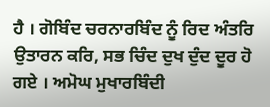ਹੈ । ਗੋਬਿੰਦ ਚਰਨਾਰਬਿੰਦ ਨੂੰ ਰਿਦ ਅੰਤਰਿ ਉਤਾਰਨ ਕਰਿ, ਸਭ ਚਿੰਦ ਦੁਖ ਦੁੰਦ ਦੂਰ ਹੋ ਗਏ । ਅਮੋਘ ਮੁਖਾਰਬਿੰਦੀ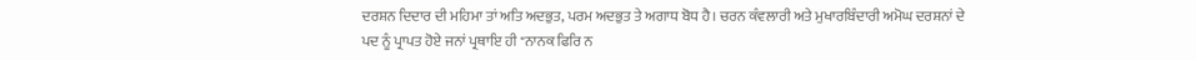ਦਰਸ਼ਨ ਦਿਦਾਰ ਦੀ ਮਹਿਮਾ ਤਾਂ ਅਤਿ ਅਦਭੁਤ, ਪਰਮ ਅਦਭੁਤ ਤੇ ਅਗਾਧ ਬੋਧ ਹੈ। ਚਰਨ ਕੰਵਲਾਰੀ ਅਤੇ ਮੁਖਾਰਬਿੰਦਾਰੀ ਅਮੋਘ ਦਰਸ਼ਨਾਂ ਦੇ ਪਦ ਨੂੰ ਪ੍ਰਾਪਤ ਹੋਏ ਜਨਾਂ ਪ੍ਰਥਾਇ ਹੀ "ਨਾਨਕ ਫਿਰਿ ਨ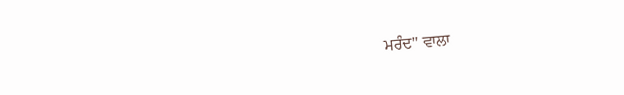ਮਰੰਦ'' ਵਾਲਾ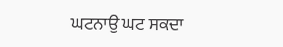ਘਟਨਾਉ ਘਟ ਸਕਦਾ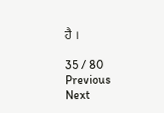ਹੈ ।

35 / 80
Previous
Next